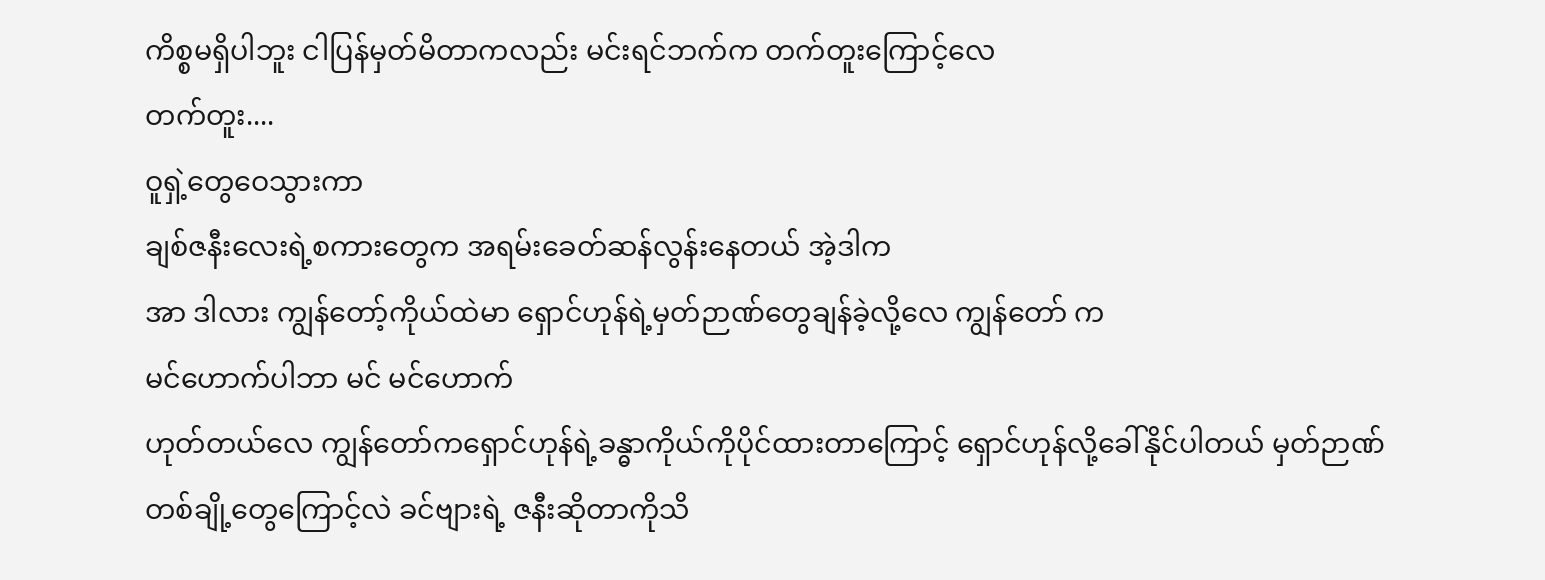ကိစ္စမရှိပါဘူး ငါပြန်မှတ်မိတာကလည်း မင်းရင်ဘက်က တက်တူးကြောင့်လေ
တက်တူး....
ဝူရှဲ့တွေဝေသွားကာ
ချစ်ဇနီးလေးရဲ့စကားတွေက အရမ်းခေတ်ဆန်လွန်းနေတယ် အဲ့ဒါက
အာ ဒါလား ကျွန်တော့်ကိုယ်ထဲမာ ရှောင်ဟုန်ရဲ့မှတ်ဉာဏ်တွေချန်ခဲ့လို့လေ ကျွန်တော် က
မင်ဟောက်ပါဘာ မင် မင်ဟောက်
ဟုတ်တယ်လေ ကျွန်တော်ကရှောင်ဟုန်ရဲ့ခန္ဓာကိုယ်ကိုပိုင်ထားတာကြောင့် ရှောင်ဟုန်လို့ခေါ်နိုင်ပါတယ် မှတ်ဉာဏ်တစ်ချို့တွေကြောင့်လဲ ခင်ဗျားရဲ့ ဇနီးဆိုတာကိုသိ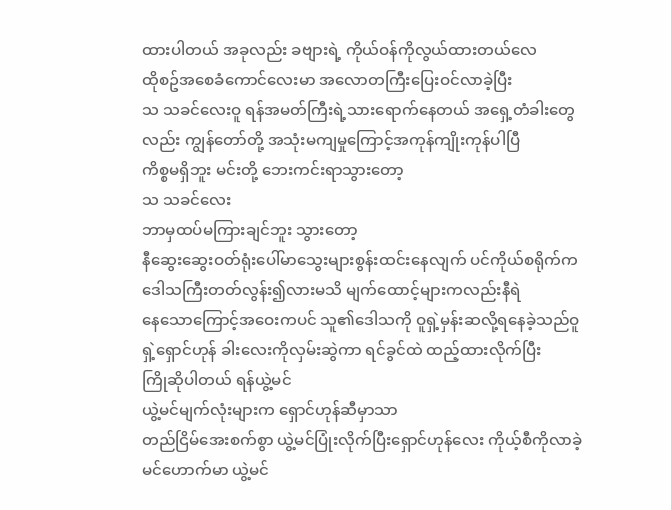ထားပါတယ် အခုလည်း ခဗျားရဲ့ ကိုယ်ဝန်ကိုလွယ်ထားတယ်လေ
ထိုစဥ်အစေခံကောင်လေးမာ အလောတကြီးပြေးဝင်လာခဲ့ပြီး
သ သခင်လေးဝူ ရန်အမတ်ကြီးရဲ့သားရောက်နေတယ် အရှေ့တံခါးတွေလည်း ကျွန်တော်တို့ အသုံးမကျမှုကြောင့်အကုန်ကျိုးကုန်ပါပြီ
ကိစ္စမရှိဘူး မင်းတို့ ဘေးကင်းရာသွားတော့
သ သခင်လေး
ဘာမှထပ်မကြားချင်ဘူး သွားတော့
နီဆွေးဆွေးဝတ်ရုံးပေါ်မာသွေးများစွန်းထင်းနေလျက် ပင်ကိုယ်စရိုက်က ဒေါသကြီးတတ်လွန်း၍လားမသိ မျက်ထောင့်များကလည်းနီရဲ
နေသောကြောင့်အဝေးကပင် သူ၏ဒေါသကို ဝူရှဲ့မှန်းဆလို့ရနေခဲ့သည်ဝူရှဲ့ရှောင်ဟုန် ခါးလေးကိုလှမ်းဆွဲကာ ရင်ခွင်ထဲ ထည့်ထားလိုက်ပြီး
ကြိုဆိုပါတယ် ရန်ယွဲ့မင်
ယွဲ့မင်မျက်လုံးများက ရှောင်ဟုန်ဆီမှာသာ
တည်ငြိမ်အေးစက်စွာ ယွဲ့မင်ပြုံးလိုက်ပြီးရှောင်ဟုန်လေး ကိုယ့်စီကိုလာခဲ့
မင်ဟောက်မာ ယွဲ့မင်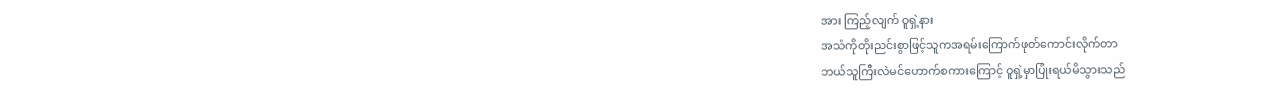အား ကြည့်လျက် ဝူရှဲ့နား
အသံကိုတိုးညင်းစွာဖြင့်သူကအရမ်းကြောက်ဖုတ်ကောင်းလိုက်တာ
ဘယ်သူကြီးလဲမင်ဟောက်စကားကြောင့် ဝူရှဲ့မှာပြုံးရယ်မိသွားသည်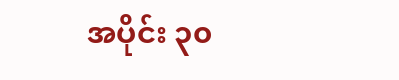အပိုင်း ၃၀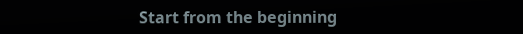Start from the beginning